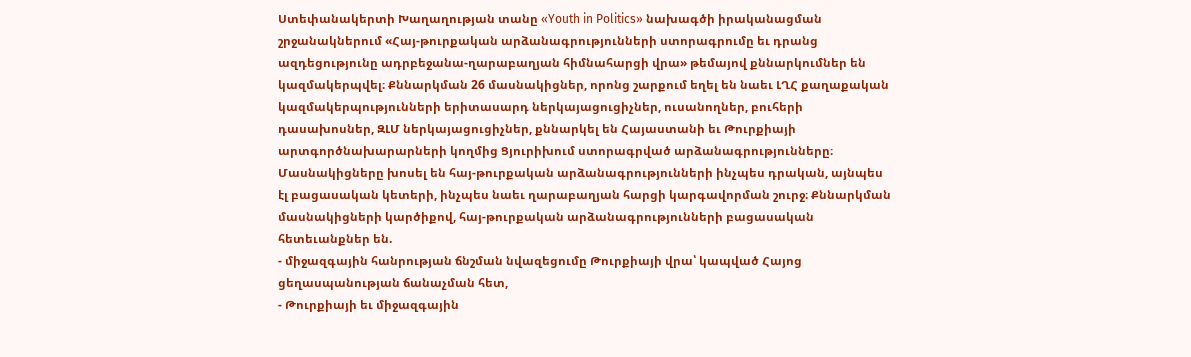Ստեփանակերտի Խաղաղության տանը «Youth in Politics» նախագծի իրականացման շրջանակներում «Հայ-թուրքական արձանագրությունների ստորագրումը եւ դրանց ազդեցությունը ադրբեջանա-ղարաբաղյան հիմնահարցի վրա» թեմայով քննարկումներ են կազմակերպվել։ Քննարկման 26 մասնակիցներ, որոնց շարքում եղել են նաեւ ԼՂՀ քաղաքական կազմակերպությունների երիտասարդ ներկայացուցիչներ, ուսանողներ, բուհերի դասախոսներ, ԶԼՄ ներկայացուցիչներ, քննարկել են Հայաստանի եւ Թուրքիայի արտգործնախարարների կողմից Ցյուրիխում ստորագրված արձանագրությունները։
Մասնակիցները խոսել են հայ-թուրքական արձանագրությունների ինչպես դրական, այնպես էլ բացասական կետերի, ինչպես նաեւ ղարաբաղյան հարցի կարգավորման շուրջ։ Քննարկման մասնակիցների կարծիքով, հայ-թուրքական արձանագրությունների բացասական հետեւանքներ են.
- միջազգային հանրության ճնշման նվազեցումը Թուրքիայի վրա՝ կապված Հայոց ցեղասպանության ճանաչման հետ,
- Թուրքիայի եւ միջազգային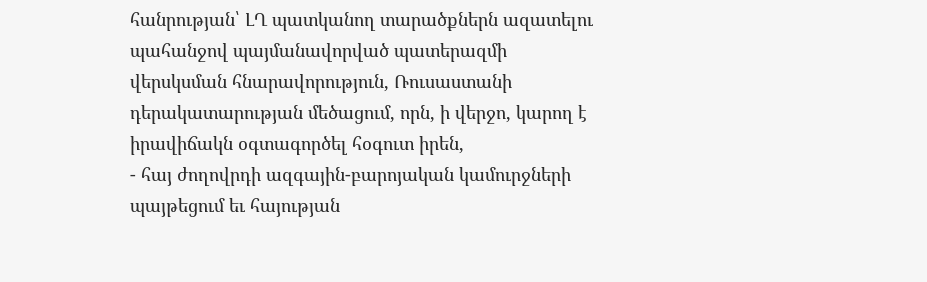հանրության՝ ԼՂ պատկանող տարածքներն ազատելու պահանջով պայմանավորված պատերազմի վերսկսման հնարավորություն, Ռուսաստանի դերակատարության մեծացում, որն, ի վերջո, կարող է իրավիճակն օգտագործել հօգուտ իրեն,
- հայ ժողովրդի ազգային-բարոյական կամուրջների պայթեցում եւ հայության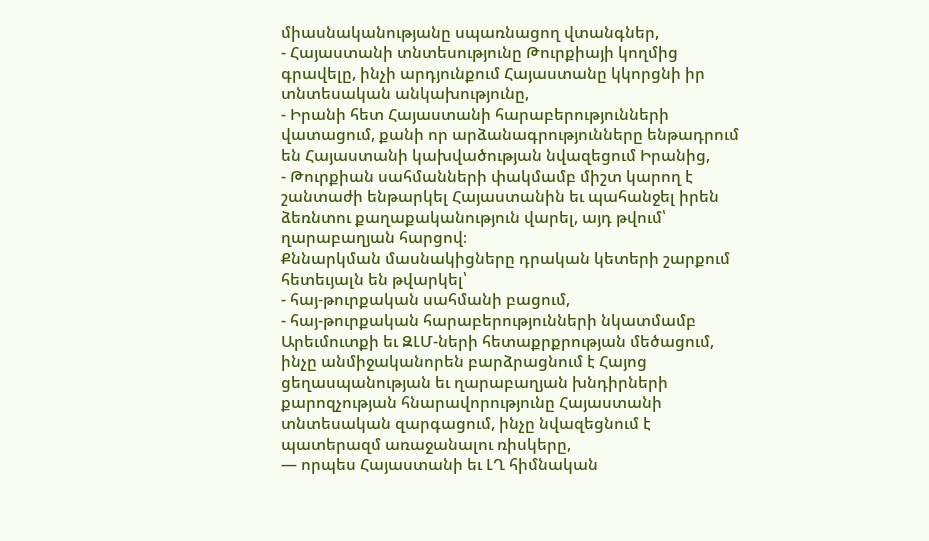միասնականությանը սպառնացող վտանգներ,
- Հայաստանի տնտեսությունը Թուրքիայի կողմից գրավելը, ինչի արդյունքում Հայաստանը կկորցնի իր տնտեսական անկախությունը,
- Իրանի հետ Հայաստանի հարաբերությունների վատացում, քանի որ արձանագրությունները ենթադրում են Հայաստանի կախվածության նվազեցում Իրանից,
- Թուրքիան սահմանների փակմամբ միշտ կարող է շանտաժի ենթարկել Հայաստանին եւ պահանջել իրեն ձեռնտու քաղաքականություն վարել, այդ թվում՝ ղարաբաղյան հարցով։
Քննարկման մասնակիցները դրական կետերի շարքում հետեւյալն են թվարկել՝
- հայ-թուրքական սահմանի բացում,
- հայ-թուրքական հարաբերությունների նկատմամբ Արեւմուտքի եւ ԶԼՄ-ների հետաքրքրության մեծացում, ինչը անմիջականորեն բարձրացնում է Հայոց ցեղասպանության եւ ղարաբաղյան խնդիրների քարոզչության հնարավորությունը Հայաստանի տնտեսական զարգացում, ինչը նվազեցնում է պատերազմ առաջանալու ռիսկերը,
— որպես Հայաստանի եւ ԼՂ հիմնական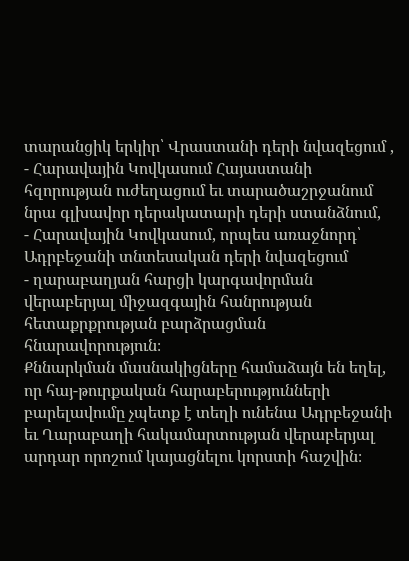տարանցիկ երկիր՝ Վրաստանի դերի նվազեցում ,
- Հարավային Կովկասում Հայաստանի հզորության ուժեղացում եւ տարածաշրջանում նրա գլխավոր դերակատարի դերի ստանձնում,
- Հարավային Կովկասում, որպես առաջնորդ՝ Ադրբեջանի տնտեսական դերի նվազեցում
- ղարաբաղյան հարցի կարգավորման վերաբերյալ միջազգային հանրության հետաքրքրության բարձրացման հնարավորություն։
Քննարկման մասնակիցները համաձայն են եղել, որ հայ-թուրքական հարաբերությունների բարելավումը չպետք է տեղի ունենա Ադրբեջանի եւ Ղարաբաղի հակամարտության վերաբերյալ արդար որոշում կայացնելու կորստի հաշվին։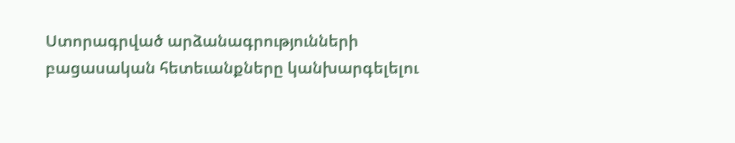Ստորագրված արձանագրությունների բացասական հետեւանքները կանխարգելելու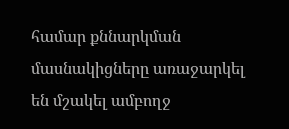համար քննարկման մասնակիցները առաջարկել են մշակել ամբողջ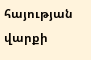հայության վարքի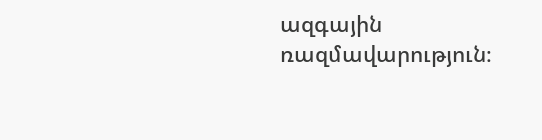ազգային ռազմավարություն։